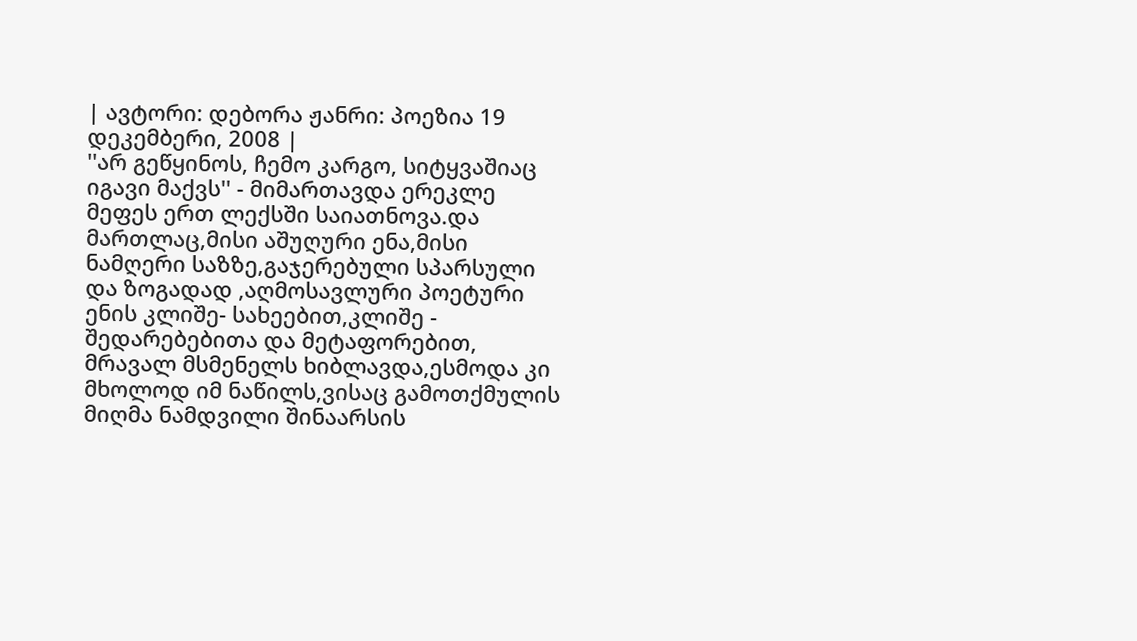| ავტორი: დებორა ჟანრი: პოეზია 19 დეკემბერი, 2008 |
''არ გეწყინოს, ჩემო კარგო, სიტყვაშიაც იგავი მაქვს'' - მიმართავდა ერეკლე მეფეს ერთ ლექსში საიათნოვა.და მართლაც,მისი აშუღური ენა,მისი ნამღერი საზზე,გაჯერებული სპარსული და ზოგადად ,აღმოსავლური პოეტური ენის კლიშე- სახეებით,კლიშე - შედარებებითა და მეტაფორებით, მრავალ მსმენელს ხიბლავდა,ესმოდა კი მხოლოდ იმ ნაწილს,ვისაც გამოთქმულის მიღმა ნამდვილი შინაარსის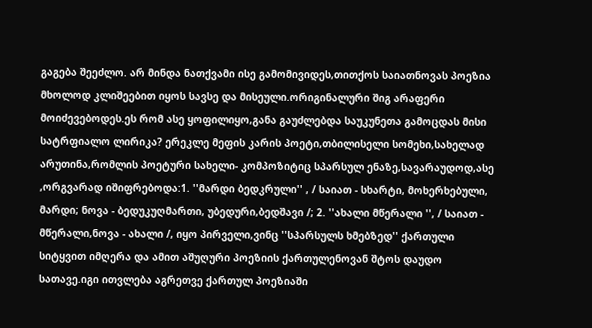გაგება შეეძლო. არ მინდა ნათქვამი ისე გამომივიდეს,თითქოს საიათნოვას პოეზია მხოლოდ კლიშეებით იყოს სავსე და მისეული.ორიგინალური შიგ არაფერი მოიძევებოდეს.ეს რომ ასე ყოფილიყო,განა გაუძლებდა საუკუნეთა გამოცდას მისი სატრფიალო ლირიკა? ერეკლე მეფის კარის პოეტი,თბილისელი სომეხი,სახელად არუთინა,რომლის პოეტური სახელი- კომპოზიტიც სპარსულ ენაზე,სავარაუდოდ,ასე ,ორგვარად იშიფრებოდა:1. ''მარდი ბედკრული'' , / საიათ - სხარტი, მოხერხებული, მარდი; ნოვა - ბედუკუღმართი, უბედური,ბედშავი /; 2. ''ახალი მწერალი '', / საიათ - მწერალი,ნოვა - ახალი /, იყო პირველი,ვინც ''სპარსულს ხმებზედ'' ქართული სიტყვით იმღერა და ამით აშუღური პოეზიის ქართულენოვან შტოს დაუდო სათავე.იგი ითვლება აგრეთვე ქართულ პოეზიაში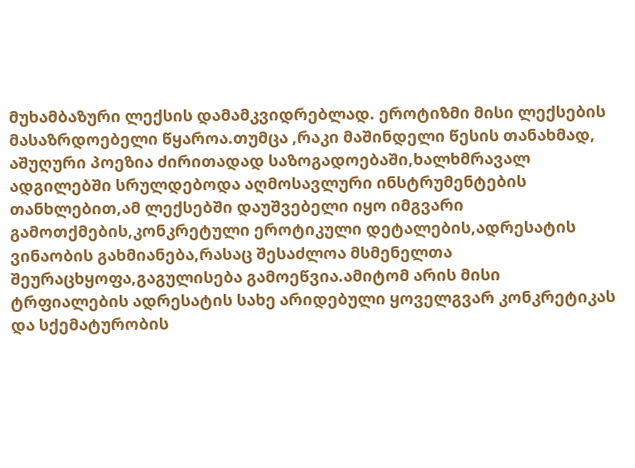მუხამბაზური ლექსის დამამკვიდრებლად. ეროტიზმი მისი ლექსების მასაზრდოებელი წყაროა.თუმცა ,რაკი მაშინდელი წესის თანახმად, აშუღური პოეზია ძირითადად საზოგადოებაში,ხალხმრავალ ადგილებში სრულდებოდა აღმოსავლური ინსტრუმენტების თანხლებით,ამ ლექსებში დაუშვებელი იყო იმგვარი გამოთქმების,კონკრეტული ეროტიკული დეტალების,ადრესატის ვინაობის გახმიანება,რასაც შესაძლოა მსმენელთა შეურაცხყოფა,გაგულისება გამოეწვია.ამიტომ არის მისი ტრფიალების ადრესატის სახე არიდებული ყოველგვარ კონკრეტიკას და სქემატურობის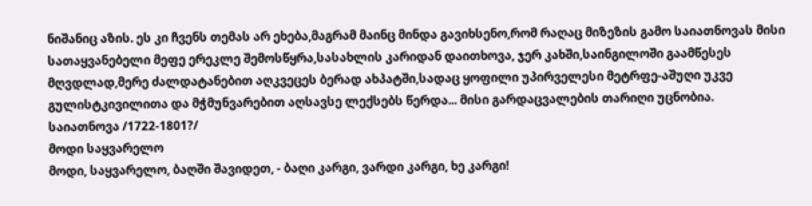ნიშანიც აზის. ეს კი ჩვენს თემას არ ეხება,მაგრამ მაინც მინდა გავიხსენო,რომ რაღაც მიზეზის გამო საიათნოვას მისი სათაყვანებელი მეფე ერეკლე შემოსწყრა,სასახლის კარიდან დაითხოვა, ჯერ კახში,საინგილოში გაამწესეს მღვდლად,მერე ძალდატანებით აღკვეცეს ბერად ახპატში,სადაც ყოფილი უპირველესი მეტრფე-აშუღი უკვე გულისტკივილითა და მჭმუნვარებით აღსავსე ლექსებს წერდა... მისი გარდაცვალების თარიღი უცნობია.
საიათნოვა /1722-1801?/
მოდი საყვარელო
მოდი, საყვარელო, ბაღში შავიდეთ, - ბაღი კარგი, ვარდი კარგი, ხე კარგი!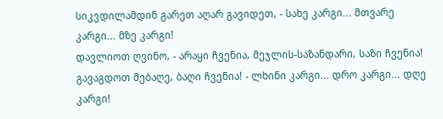სიკვდილამდინ გარეთ აღარ გავიდეთ, - სახე კარგი... მთვარე კარგი... მზე კარგი!
დავლიოთ ღვინო, - არაყი ჩვენია, მეჯლის-საზანდარი, საზი ჩვენია! გავაგდოთ მებაღე, ბაღი ჩვენია! - ლხინი კარგი... დრო კარგი... დღე კარგი!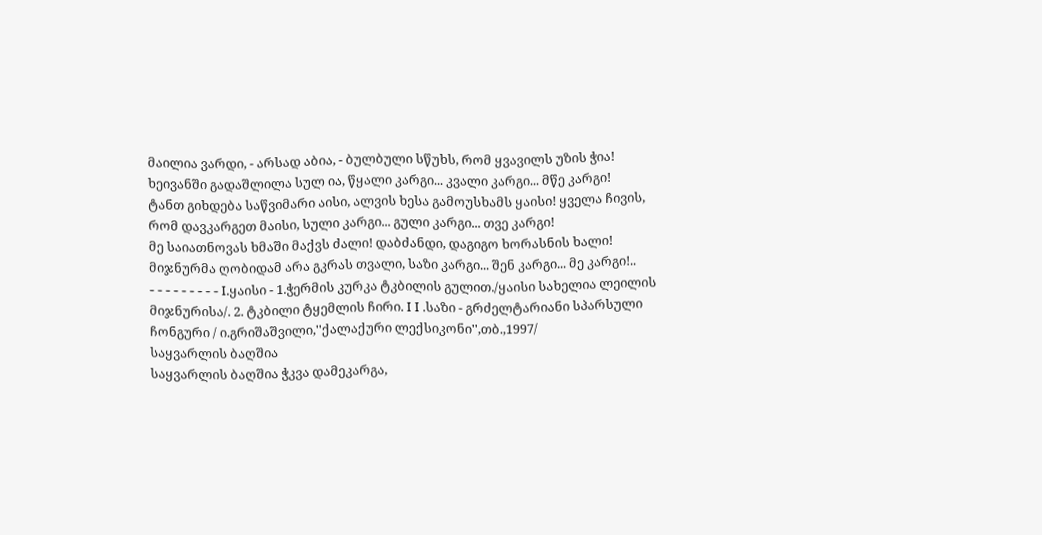მაილია ვარდი, - არსად აბია, - ბულბული სწუხს, რომ ყვავილს უზის ჭია! ხეივანში გადაშლილა სულ ია, წყალი კარგი... კვალი კარგი... მწე კარგი!
ტანთ გიხდება საწვიმარი აისი, ალვის ხესა გამოუსხამს ყაისი! ყველა ჩივის, რომ დავკარგეთ მაისი, სული კარგი... გული კარგი... თვე კარგი!
მე საიათნოვას ხმაში მაქვს ძალი! დაბძანდი, დაგიგო ხორასნის ხალი! მიჯნურმა ღობიდამ არა გკრას თვალი, საზი კარგი... შენ კარგი... მე კარგი!..
- - - - - - - - - I.ყაისი - 1.ჭერმის კურკა ტკბილის გულით./ყაისი სახელია ლეილის მიჯნურისა/. 2. ტკბილი ტყემლის ჩირი. I I .საზი - გრძელტარიანი სპარსული ჩონგური / ი.გრიშაშვილი,''ქალაქური ლექსიკონი'',თბ.,1997/
საყვარლის ბაღშია
საყვარლის ბაღშია ჭკვა დამეკარგა,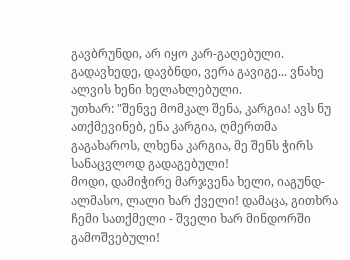გავბრუნდი, არ იყო კარ-გაღებული. გადავხედე, დავბნდი, ვერა გავიგე... ვნახე ალვის ხენი ხელახლებული.
უთხარ: "შენვე მომკალ შენა, კარგია! ავს ნუ ათქმევინებ, ენა კარგია, ღმერთმა გაგახაროს, ლხენა კარგია, მე შენს ჭირს სანაცვლოდ გადაგებული!
მოდი, დამიჭირე მარჯვენა ხელი, იაგუნდ-ალმასო, ლალი ხარ ქველი! დამაცა, გითხრა ჩემი სათქმელი - შველი ხარ მინდორში გამოშვებული!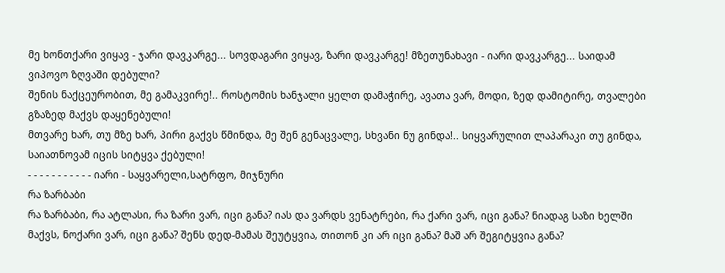მე ხონთქარი ვიყავ - ჯარი დავკარგე... სოვდაგარი ვიყავ, ზარი დავკარგე! მზეთუნახავი - იარი დავკარგე... საიდამ ვიპოვო ზღვაში დებული?
შენის ნაქცეურობით, მე გამაკვირე!.. როსტომის ხანჯალი ყელთ დამაჭირე, ავათა ვარ, მოდი, ზედ დამიტირე, თვალები გზაზედ მაქვს დაყენებული!
მთვარე ხარ, თუ მზე ხარ, პირი გაქვს წმინდა, მე შენ გენაცვალე, სხვანი ნუ გინდა!.. სიყვარულით ლაპარაკი თუ გინდა, საიათნოვამ იცის სიტყვა ქებული!
- - - - - - - - - - - იარი - საყვარელი,სატრფო, მიჯნური
რა ზარბაბი
რა ზარბაბი, რა ატლასი, რა ზარი ვარ, იცი განა? იას და ვარდს ვენატრები, რა ქარი ვარ, იცი განა? ნიადაგ საზი ხელში მაქვს, ნოქარი ვარ, იცი განა? შენს დედ-მამას შეუტყვია, თითონ კი არ იცი განა? მაშ არ შეგიტყვია განა?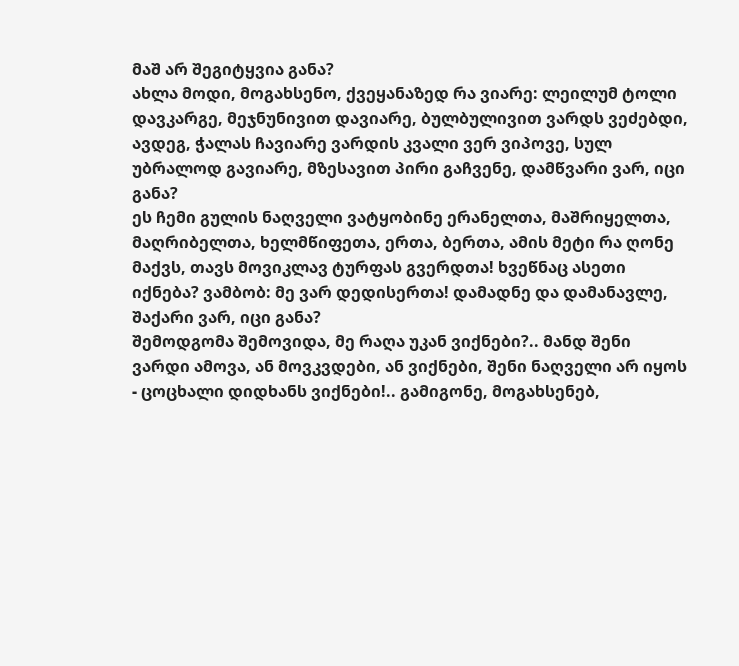მაშ არ შეგიტყვია განა?
ახლა მოდი, მოგახსენო, ქვეყანაზედ რა ვიარე: ლეილუმ ტოლი დავკარგე, მეჯნუნივით დავიარე, ბულბულივით ვარდს ვეძებდი, ავდეგ, ჭალას ჩავიარე ვარდის კვალი ვერ ვიპოვე, სულ უბრალოდ გავიარე, მზესავით პირი გაჩვენე, დამწვარი ვარ, იცი განა?
ეს ჩემი გულის ნაღველი ვატყობინე ერანელთა, მაშრიყელთა, მაღრიბელთა, ხელმწიფეთა, ერთა, ბერთა, ამის მეტი რა ღონე მაქვს, თავს მოვიკლავ ტურფას გვერდთა! ხვეწნაც ასეთი იქნება? ვამბობ: მე ვარ დედისერთა! დამადნე და დამანავლე, შაქარი ვარ, იცი განა?
შემოდგომა შემოვიდა, მე რაღა უკან ვიქნები?.. მანდ შენი ვარდი ამოვა, ან მოვკვდები, ან ვიქნები, შენი ნაღველი არ იყოს - ცოცხალი დიდხანს ვიქნები!.. გამიგონე, მოგახსენებ,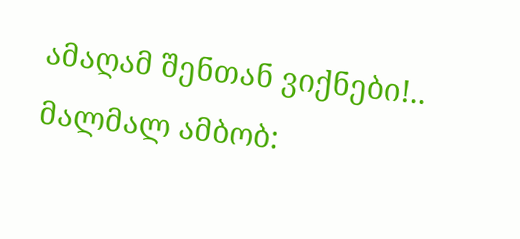ამაღამ შენთან ვიქნები!.. მალმალ ამბობ: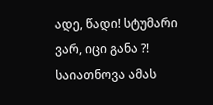ადე, წადი! სტუმარი ვარ, იცი განა ?!
საიათნოვა ამას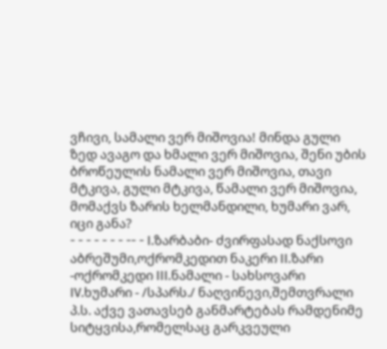ვჩივი, სამალი ვერ მიშოვია! მინდა გული ზედ ავაგო და ხმალი ვერ მიშოვია, შენი უბის ბროწეულის ნამალი ვერ მიშოვია, თავი მტკივა, გული მტკივა, წამალი ვერ მიშოვია, მომაქვს ზარის ხელმანდილი, ხუმარი ვარ, იცი განა?
- - - - - - - -- - I.ზარბაბი- ძვირფასად ნაქსოვი აბრეშუმი,ოქრომკედით ნაკერი II.ზარი -ოქრომკედი III.ნამალი - სახსოვარი IV.ხუმარი - /სპარს./ ნაღვინევი,შემთვრალი
პ.ს. აქვე ვათავსებ განმარტებას რამდენიმე სიტყვისა,რომელსაც გარკვეული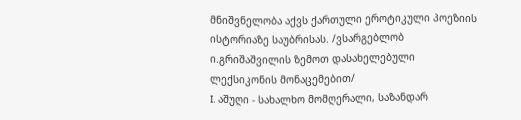მნიშვნელობა აქვს ქართული ეროტიკული პოეზიის ისტორიაზე საუბრისას. /ვსარგებლობ ი.გრიშაშვილის ზემოთ დასახელებული ლექსიკონის მონაცემებით/
I. აშუღი - სახალხო მომღერალი, საზანდარ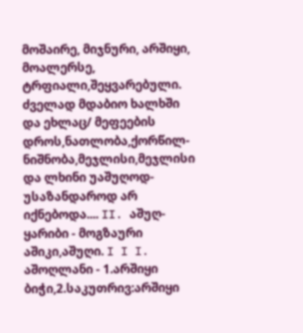მოშაირე, მიჯნური, არშიყი, მოალერსე, ტრფიალი,შეყვარებული. ძველად მდაბიო ხალხში და ეხლაც/ მეფეების დროს,ნათლობა,ქორწილ-ნიშნობა,მეჯლისი,მეჯლისი და ლხინი უაშუღოდ-უსაზანდაროდ არ იქნებოდა.... II. აშუღ-ყარიბი - მოგზაური აშიკი,აშუღი. I I I. აშოღლანი - 1.არშიყი ბიჭი,2.საკუთრივ:არშიყი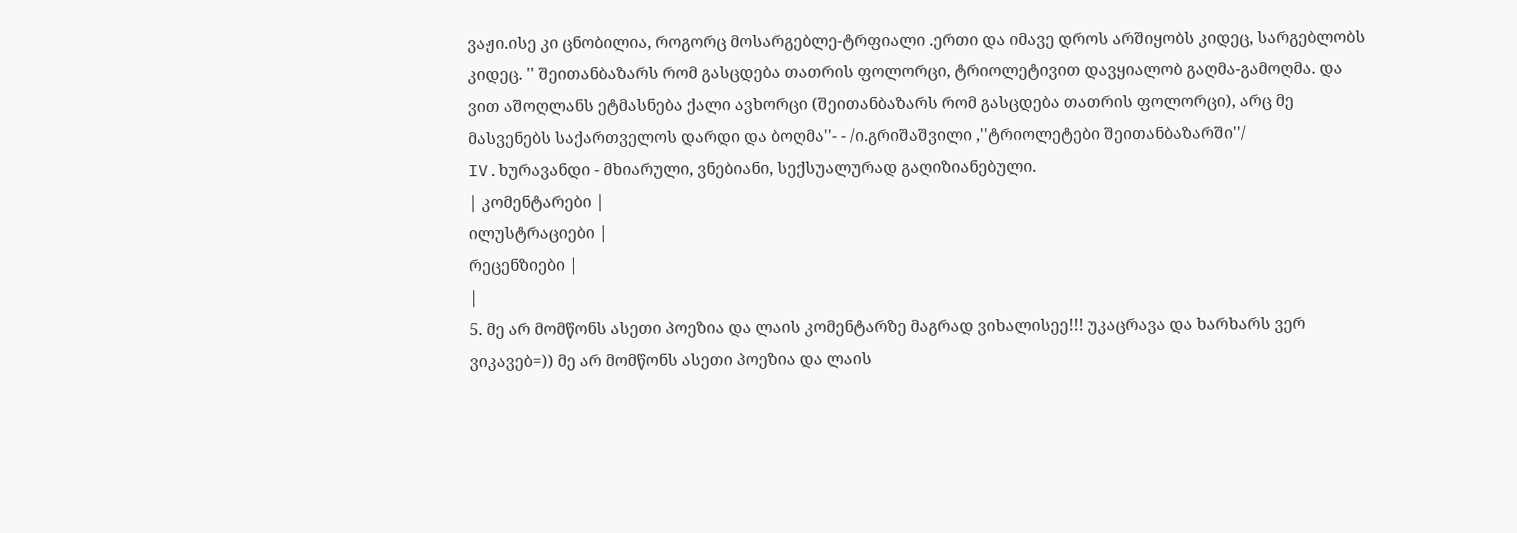ვაჟი.ისე კი ცნობილია, როგორც მოსარგებლე-ტრფიალი .ერთი და იმავე დროს არშიყობს კიდეც, სარგებლობს კიდეც. '' შეითანბაზარს რომ გასცდება თათრის ფოლორცი, ტრიოლეტივით დავყიალობ გაღმა-გამოღმა. და ვით აშოღლანს ეტმასნება ქალი ავხორცი (შეითანბაზარს რომ გასცდება თათრის ფოლორცი), არც მე მასვენებს საქართველოს დარდი და ბოღმა''- - /ი.გრიშაშვილი ,''ტრიოლეტები შეითანბაზარში''/ IV.ხურავანდი - მხიარული, ვნებიანი, სექსუალურად გაღიზიანებული.
| კომენტარები |
ილუსტრაციები |
რეცენზიები |
|
5. მე არ მომწონს ასეთი პოეზია და ლაის კომენტარზე მაგრად ვიხალისეე!!! უკაცრავა და ხარხარს ვერ ვიკავებ=)) მე არ მომწონს ასეთი პოეზია და ლაის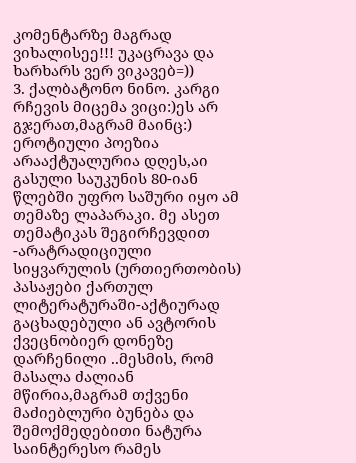კომენტარზე მაგრად ვიხალისეე!!! უკაცრავა და ხარხარს ვერ ვიკავებ=))
3. ქალბატონო ნინო. კარგი რჩევის მიცემა ვიცი:)ეს არ გჯერათ,მაგრამ მაინც:) ეროტიული პოეზია არააქტუალურია დღეს,აი გასული საუკუნის 80-იან წლებში უფრო საშური იყო ამ თემაზე ლაპარაკი. მე ასეთ თემატიკას შეგირჩევდით -არატრადიციული სიყვარულის (ურთიერთობის) პასაჟები ქართულ ლიტერატურაში-აქტიურად გაცხადებული ან ავტორის ქვეცნობიერ დონეზე დარჩენილი ..მესმის, რომ მასალა ძალიან მწირია,მაგრამ თქვენი მაძიებლური ბუნება და შემოქმედებითი ნატურა საინტერესო რამეს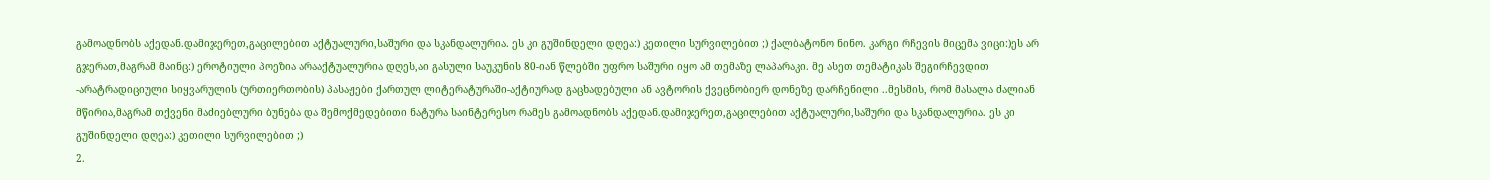გამოადნობს აქედან.დამიჯერეთ,გაცილებით აქტუალური,საშური და სკანდალურია. ეს კი გუშინდელი დღეა:) კეთილი სურვილებით ;) ქალბატონო ნინო. კარგი რჩევის მიცემა ვიცი:)ეს არ გჯერათ,მაგრამ მაინც:) ეროტიული პოეზია არააქტუალურია დღეს,აი გასული საუკუნის 80-იან წლებში უფრო საშური იყო ამ თემაზე ლაპარაკი. მე ასეთ თემატიკას შეგირჩევდით -არატრადიციული სიყვარულის (ურთიერთობის) პასაჟები ქართულ ლიტერატურაში-აქტიურად გაცხადებული ან ავტორის ქვეცნობიერ დონეზე დარჩენილი ..მესმის, რომ მასალა ძალიან მწირია,მაგრამ თქვენი მაძიებლური ბუნება და შემოქმედებითი ნატურა საინტერესო რამეს გამოადნობს აქედან.დამიჯერეთ,გაცილებით აქტუალური,საშური და სკანდალურია. ეს კი გუშინდელი დღეა:) კეთილი სურვილებით ;)
2.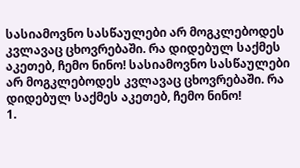სასიამოვნო სასწაულები არ მოგკლებოდეს კვლავაც ცხოვრებაში. რა დიდებულ საქმეს აკეთებ, ჩემო ნინო! სასიამოვნო სასწაულები არ მოგკლებოდეს კვლავაც ცხოვრებაში. რა დიდებულ საქმეს აკეთებ, ჩემო ნინო!
1.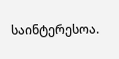საინტერესოა.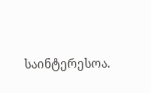საინტერესოა.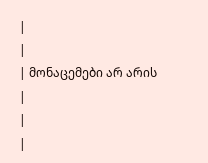|
|
| მონაცემები არ არის |
|
|